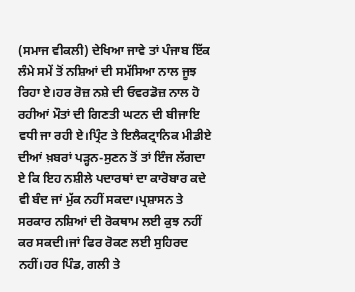(ਸਮਾਜ ਵੀਕਲੀ) ਦੇਖਿਆ ਜਾਵੇ ਤਾਂ ਪੰਜਾਬ ਇੱਕ ਲੰਮੇ ਸਮੇਂ ਤੋਂ ਨਸ਼ਿਆਂ ਦੀ ਸਮੱਸਿਆ ਨਾਲ ਜੂਝ ਰਿਹਾ ਏ।ਹਰ ਰੋਜ਼ ਨਸ਼ੇ ਦੀ ਓਵਰਡੋਜ਼ ਨਾਲ ਹੋ ਰਹੀਆਂ ਮੌਤਾਂ ਦੀ ਗਿਣਤੀ ਘਟਨ ਦੀ ਬੀਜਾਇ ਵਧੀ ਜਾ ਰਹੀ ਏ।ਪ੍ਰਿੰਟ ਤੇ ਇਲੈਕਟ੍ਰਾਨਿਕ ਮੀਡੀਏ ਦੀਆਂ ਖ਼ਬਰਾਂ ਪੜ੍ਹਨ-ਸੁਣਨ ਤੋਂ ਤਾਂ ਇੰਜ ਲੱਗਦਾ ਏ ਕਿ ਇਹ ਨਸ਼ੀਲੇ ਪਦਾਰਥਾਂ ਦਾ ਕਾਰੋਬਾਰ ਕਦੇ ਵੀ ਬੰਦ ਜਾਂ ਮੁੱਕ ਨਹੀਂ ਸਕਦਾ।ਪ੍ਰਸ਼ਾਸਨ ਤੇ ਸਰਕਾਰ ਨਸ਼ਿਆਂ ਦੀ ਰੋਕਥਾਮ ਲਈ ਕੁਝ ਨਹੀਂ ਕਰ ਸਕਦੀ।ਜਾਂ ਫਿਰ ਰੋਕਣ ਲਈ ਸੁਹਿਰਦ ਨਹੀਂ।ਹਰ ਪਿੰਡ, ਗਲੀ ਤੇ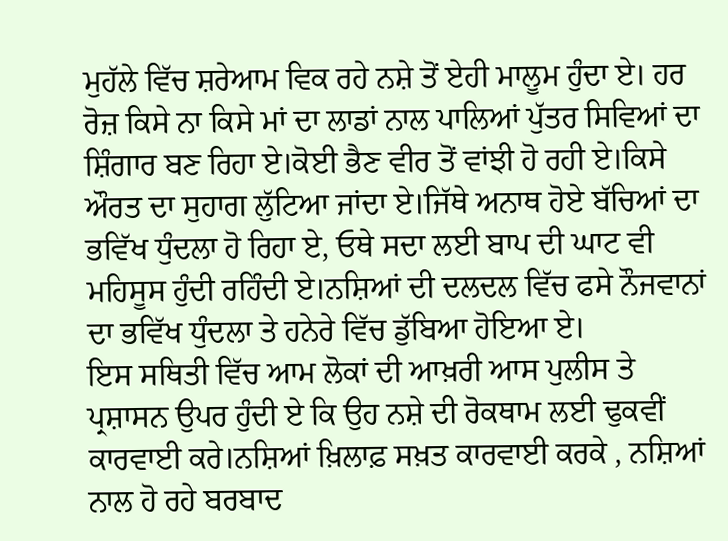ਮੁਹੱਲੇ ਵਿੱਚ ਸ਼ਰੇਆਮ ਵਿਕ ਰਹੇ ਨਸ਼ੇ ਤੋਂ ਏਹੀ ਮਾਲੂਮ ਹੁੰਦਾ ਏ। ਹਰ ਰੋਜ਼ ਕਿਸੇ ਨਾ ਕਿਸੇ ਮਾਂ ਦਾ ਲਾਡਾਂ ਨਾਲ ਪਾਲਿਆਂ ਪੁੱਤਰ ਸਿਵਿਆਂ ਦਾ ਸ਼ਿੰਗਾਰ ਬਣ ਰਿਹਾ ਏ।ਕੋਈ ਭੈਣ ਵੀਰ ਤੋਂ ਵਾਂਝੀ ਹੋ ਰਹੀ ਏ।ਕਿਸੇ ਔਰਤ ਦਾ ਸੁਹਾਗ ਲੁੱਟਿਆ ਜਾਂਦਾ ਏ।ਜਿੱਥੇ ਅਨਾਥ ਹੋਏ ਬੱਚਿਆਂ ਦਾ ਭਵਿੱਖ ਧੁੰਦਲਾ ਹੋ ਰਿਹਾ ਏ, ਓਥੇ ਸਦਾ ਲਈ ਬਾਪ ਦੀ ਘਾਟ ਵੀ ਮਹਿਸੂਸ ਹੁੰਦੀ ਰਹਿੰਦੀ ਏ।ਨਸ਼ਿਆਂ ਦੀ ਦਲਦਲ ਵਿੱਚ ਫਸੇ ਨੌਜਵਾਨਾਂ ਦਾ ਭਵਿੱਖ ਧੁੰਦਲਾ ਤੇ ਹਨੇਰੇ ਵਿੱਚ ਡੁੱਬਿਆ ਹੋਇਆ ਏ।
ਇਸ ਸਥਿਤੀ ਵਿੱਚ ਆਮ ਲੋਕਾਂ ਦੀ ਆਖ਼ਰੀ ਆਸ ਪੁਲੀਸ ਤੇ ਪ੍ਰਸ਼ਾਸਨ ਉਪਰ ਹੁੰਦੀ ਏ ਕਿ ਉਹ ਨਸ਼ੇ ਦੀ ਰੋਕਥਾਮ ਲਈ ਢੁਕਵੀਂ ਕਾਰਵਾਈ ਕਰੇ।ਨਸ਼ਿਆਂ ਖ਼ਿਲਾਫ਼ ਸਖ਼ਤ ਕਾਰਵਾਈ ਕਰਕੇ , ਨਸ਼ਿਆਂ ਨਾਲ ਹੋ ਰਹੇ ਬਰਬਾਦ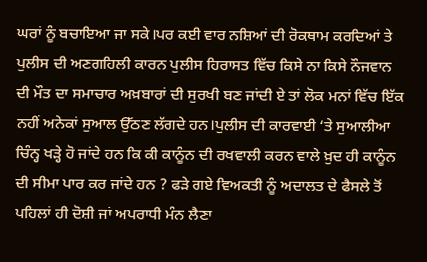ਘਰਾਂ ਨੂੰ ਬਚਾਇਆ ਜਾ ਸਕੇ।ਪਰ ਕਈ ਵਾਰ ਨਸ਼ਿਆਂ ਦੀ ਰੋਕਥਾਮ ਕਰਦਿਆਂ ਤੇ ਪੁਲੀਸ ਦੀ ਅਣਗਹਿਲੀ ਕਾਰਨ ਪੁਲੀਸ ਹਿਰਾਸਤ ਵਿੱਚ ਕਿਸੇ ਨਾ ਕਿਸੇ ਨੌਜਵਾਨ ਦੀ ਮੌਤ ਦਾ ਸਮਾਚਾਰ ਅਖ਼ਬਾਰਾਂ ਦੀ ਸੁਰਖੀ ਬਣ ਜਾਂਦੀ ਏ ਤਾਂ ਲੋਕ ਮਨਾਂ ਵਿੱਚ ਇੱਕ ਨਹੀਂ ਅਨੇਕਾਂ ਸੁਆਲ ਉੱਠਣ ਲੱਗਦੇ ਹਨ।ਪੁਲੀਸ ਦੀ ਕਾਰਵਾਈ ‘ਤੇ ਸੁਆਲੀਆ ਚਿੰਨ੍ਹ ਖੜ੍ਹੇ ਹੋ ਜਾਂਦੇ ਹਨ ਕਿ ਕੀ ਕਾਨੂੰਨ ਦੀ ਰਖਵਾਲੀ ਕਰਨ ਵਾਲੇ ਖ਼ੁਦ ਹੀ ਕਾਨੂੰਨ ਦੀ ਸੀਮਾ ਪਾਰ ਕਰ ਜਾਂਦੇ ਹਨ ? ਫੜੇ ਗਏ ਵਿਅਕਤੀ ਨੂੰ ਅਦਾਲਤ ਦੇ ਫੈਸਲੇ ਤੋਂ ਪਹਿਲਾਂ ਹੀ ਦੋਸ਼ੀ ਜਾਂ ਅਪਰਾਧੀ ਮੰਨ ਲੈਣਾ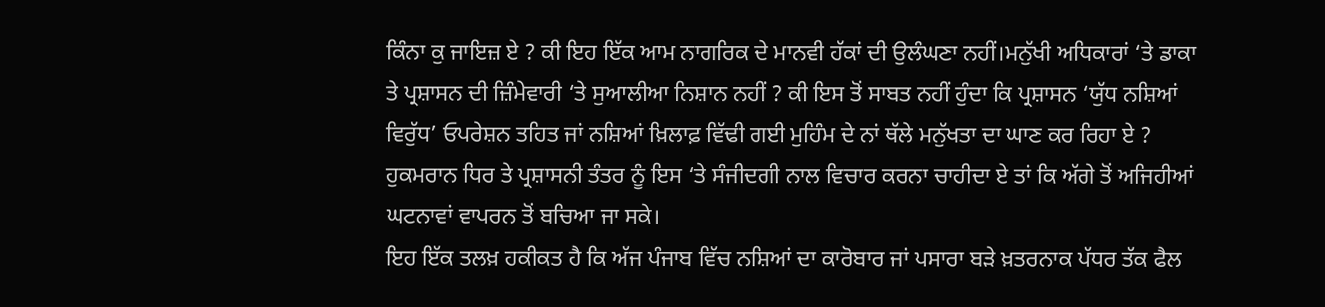ਕਿੰਨਾ ਕੁ ਜਾਇਜ਼ ਏ ? ਕੀ ਇਹ ਇੱਕ ਆਮ ਨਾਗਰਿਕ ਦੇ ਮਾਨਵੀ ਹੱਕਾਂ ਦੀ ਉਲੰਘਣਾ ਨਹੀਂ।ਮਨੁੱਖੀ ਅਧਿਕਾਰਾਂ ‘ਤੇ ਡਾਕਾ ਤੇ ਪ੍ਰਸ਼ਾਸਨ ਦੀ ਜ਼ਿੰਮੇਵਾਰੀ ‘ਤੇ ਸੁਆਲੀਆ ਨਿਸ਼ਾਨ ਨਹੀਂ ? ਕੀ ਇਸ ਤੋਂ ਸਾਬਤ ਨਹੀਂ ਹੁੰਦਾ ਕਿ ਪ੍ਰਸ਼ਾਸਨ ‘ਯੁੱਧ ਨਸ਼ਿਆਂ ਵਿਰੁੱਧ’ ਓਪਰੇਸ਼ਨ ਤਹਿਤ ਜਾਂ ਨਸ਼ਿਆਂ ਖ਼ਿਲਾਫ਼ ਵਿੱਢੀ ਗਈ ਮੁਹਿੰਮ ਦੇ ਨਾਂ ਥੱਲੇ ਮਨੁੱਖਤਾ ਦਾ ਘਾਣ ਕਰ ਰਿਹਾ ਏ ? ਹੁਕਮਰਾਨ ਧਿਰ ਤੇ ਪ੍ਰਸ਼ਾਸਨੀ ਤੰਤਰ ਨੂੰ ਇਸ ‘ਤੇ ਸੰਜੀਦਗੀ ਨਾਲ ਵਿਚਾਰ ਕਰਨਾ ਚਾਹੀਦਾ ਏ ਤਾਂ ਕਿ ਅੱਗੇ ਤੋਂ ਅਜਿਹੀਆਂ ਘਟਨਾਵਾਂ ਵਾਪਰਨ ਤੋਂ ਬਚਿਆ ਜਾ ਸਕੇ।
ਇਹ ਇੱਕ ਤਲਖ਼ ਹਕੀਕਤ ਹੈ ਕਿ ਅੱਜ ਪੰਜਾਬ ਵਿੱਚ ਨਸ਼ਿਆਂ ਦਾ ਕਾਰੋਬਾਰ ਜਾਂ ਪਸਾਰਾ ਬੜੇ ਖ਼ਤਰਨਾਕ ਪੱਧਰ ਤੱਕ ਫੈਲ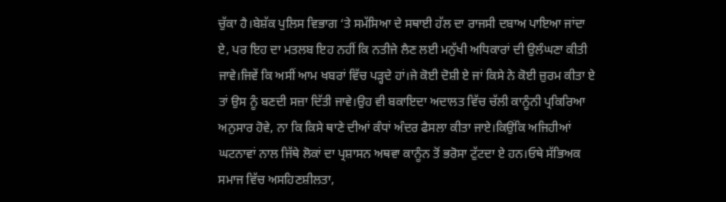ਚੁੱਕਾ ਹੈ।ਬੇਸ਼ੱਕ ਪੁਲਿਸ ਵਿਭਾਗ ‘ਤੇ ਸਮੱਸਿਆ ਦੇ ਸਥਾਈ ਹੱਲ ਦਾ ਰਾਜਸੀ ਦਬਾਅ ਪਾਇਆ ਜਾਂਦਾ ਏ, ਪਰ ਇਹ ਦਾ ਮਤਲਬ ਇਹ ਨਹੀਂ ਕਿ ਨਤੀਜੇ ਲੈਣ ਲਈ ਮਨੁੱਖੀ ਅਧਿਕਾਰਾਂ ਦੀ ਉਲੰਘਣਾ ਕੀਤੀ ਜਾਵੇ।ਜਿਵੇਂ ਕਿ ਅਸੀਂ ਆਮ ਖਬਰਾਂ ਵਿੱਚ ਪੜ੍ਹਦੇ ਹਾਂ।ਜੇ ਕੋਈ ਦੋਸ਼ੀ ਏ ਜਾਂ ਕਿਸੇ ਨੇ ਕੋਈ ਜ਼ੁਰਮ ਕੀਤਾ ਏ ਤਾਂ ਉਸ ਨੂੰ ਬਣਦੀ ਸਜ਼ਾ ਦਿੱਤੀ ਜਾਵੇ।ਉਹ ਵੀ ਬਕਾਇਦਾ ਅਦਾਲਤ ਵਿੱਚ ਚੱਲੀ ਕਾਨੂੰਨੀ ਪ੍ਰਕਿਰਿਆ ਅਨੁਸਾਰ ਹੋਵੇ, ਨਾ ਕਿ ਕਿਸੇ ਥਾਣੇ ਦੀਆਂ ਕੰਧਾਂ ਅੰਦਰ ਫੈਸਲਾ ਕੀਤਾ ਜਾਏ।ਕਿਉਂਕਿ ਅਜਿਹੀਆਂ ਘਟਨਾਵਾਂ ਨਾਲ ਜਿੱਥੇ ਲੋਕਾਂ ਦਾ ਪ੍ਰਸ਼ਾਸਨ ਅਥਵਾ ਕਾਨੂੰਨ ਤੋਂ ਭਰੋਸਾ ਟੁੱਟਦਾ ਏ ਹਨ।ਓਥੇ ਸੱਭਿਅਕ ਸਮਾਜ ਵਿੱਚ ਅਸਹਿਣਸ਼ੀਲਤਾ,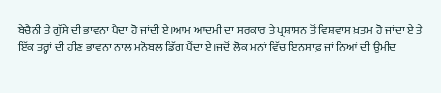ਬੇਚੈਨੀ ਤੇ ਗੁੱਸੇ ਦੀ ਭਾਵਨਾ ਪੈਦਾ ਹੋ ਜਾਂਦੀ ਏ।ਆਮ ਆਦਮੀ ਦਾ ਸਰਕਾਰ ਤੇ ਪ੍ਰਸ਼ਾਸਨ ਤੋਂ ਵਿਸ਼ਵਾਸ ਖ਼ਤਮ ਹੋ ਜਾਂਦਾ ਏ ਤੇ ਇੱਕ ਤਰ੍ਹਾਂ ਦੀ ਹੀਣ ਭਾਵਨਾ ਨਾਲ ਮਨੋਬਲ ਡਿੱਗ ਪੈਂਦਾ ਏ।ਜਦੋਂ ਲੋਕ ਮਨਾਂ ਵਿੱਚ ਇਨਸਾਫ਼ ਜਾਂ ਨਿਆਂ ਦੀ ਉਮੀਦ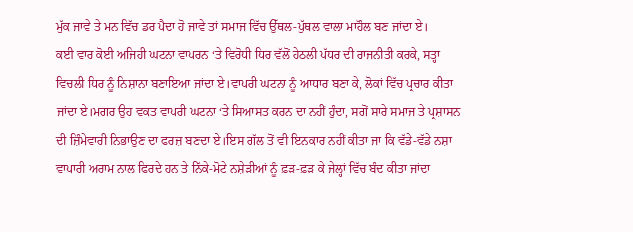ਮੁੱਕ ਜਾਵੇ ਤੇ ਮਨ ਵਿੱਚ ਡਰ ਪੈਦਾ ਹੋ ਜਾਵੇ ਤਾਂ ਸਮਾਜ ਵਿੱਚ ਉੱਥਲ-ਪੁੱਥਲ ਵਾਲਾ ਮਾਹੌਲ ਬਣ ਜਾਂਦਾ ਏ।
ਕਈ ਵਾਰ ਕੋਈ ਅਜਿਹੀ ਘਟਨਾ ਵਾਪਰਨ ‘ਤੇ ਵਿਰੋਧੀ ਧਿਰ ਵੱਲੋਂ ਹੇਠਲੀ ਪੱਧਰ ਦੀ ਰਾਜਨੀਤੀ ਕਰਕੇ, ਸਤ੍ਹਾ ਵਿਚਲੀ ਧਿਰ ਨੂੰ ਨਿਸ਼ਾਨਾ ਬਣਾਇਆ ਜਾਂਦਾ ਏ।ਵਾਪਰੀ ਘਟਨਾ ਨੂੰ ਆਧਾਰ ਬਣਾ ਕੇ, ਲੋਕਾਂ ਵਿੱਚ ਪ੍ਰਚਾਰ ਕੀਤਾ ਜਾਂਦਾ ਏ।ਮਗਰ ਉਹ ਵਕਤ ਵਾਪਰੀ ਘਟਨਾ ‘ਤੇ ਸਿਆਸਤ ਕਰਨ ਦਾ ਨਹੀਂ ਹੁੰਦਾ, ਸਗੋਂ ਸਾਰੇ ਸਮਾਜ ਤੇ ਪ੍ਰਸ਼ਾਸਨ ਦੀ ਜ਼ਿੰਮੇਵਾਰੀ ਨਿਭਾਉਣ ਦਾ ਫਰਜ਼ ਬਣਦਾ ਏ।ਇਸ ਗੱਲ ਤੋਂ ਵੀ ਇਨਕਾਰ ਨਹੀਂ ਕੀਤਾ ਜਾ ਕਿ ਵੱਡੇ-ਵੱਡੇ ਨਸ਼ਾ ਵਾਪਾਰੀ ਅਰਾਮ ਨਾਲ ਫਿਰਦੇ ਹਨ ਤੇ ਨਿੱਕੇ-ਮੋਟੇ ਨਸ਼ੇੜੀਆਂ ਨੂੰ ਫ਼ੜ-ਫ਼ੜ ਕੇ ਜੇਲ੍ਹਾਂ ਵਿੱਚ ਬੰਦ ਕੀਤਾ ਜਾਂਦਾ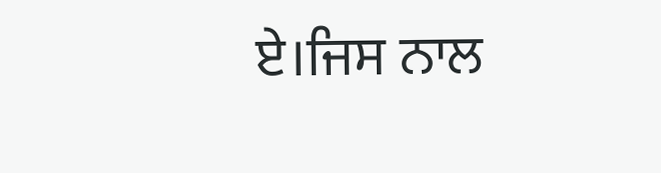ਏ।ਜਿਸ ਨਾਲ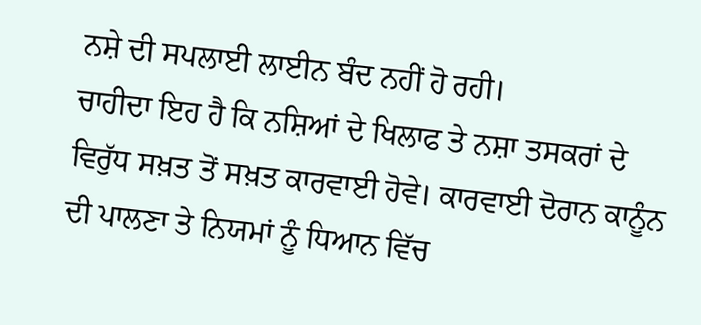ਨਸ਼ੇ ਦੀ ਸਪਲਾਈ ਲਾਈਨ ਬੰਦ ਨਹੀਂ ਹੋ ਰਹੀ।
ਚਾਹੀਦਾ ਇਹ ਹੈ ਕਿ ਨਸ਼ਿਆਂ ਦੇ ਖਿਲਾਫ ਤੇ ਨਸ਼ਾ ਤਸਕਰਾਂ ਦੇ ਵਿਰੁੱਧ ਸਖ਼ਤ ਤੋਂ ਸਖ਼ਤ ਕਾਰਵਾਈ ਹੋਵੇ। ਕਾਰਵਾਈ ਦੋਰਾਨ ਕਾਨੂੰਨ ਦੀ ਪਾਲਣਾ ਤੇ ਨਿਯਮਾਂ ਨੂੰ ਧਿਆਨ ਵਿੱਚ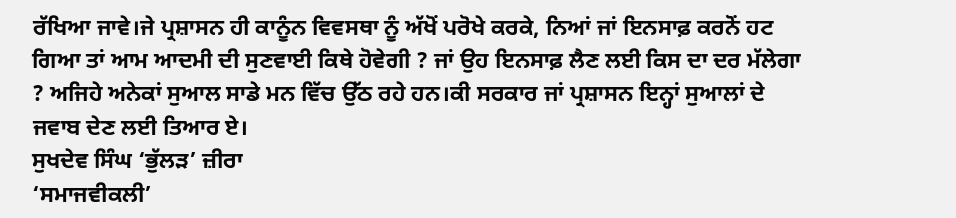ਰੱਖਿਆ ਜਾਵੇ।ਜੇ ਪ੍ਰਸ਼ਾਸਨ ਹੀ ਕਾਨੂੰਨ ਵਿਵਸਥਾ ਨੂੰ ਅੱਖੋਂ ਪਰੋਖੇ ਕਰਕੇ, ਨਿਆਂ ਜਾਂ ਇਨਸਾਫ਼ ਕਰਨੋਂ ਹਟ ਗਿਆ ਤਾਂ ਆਮ ਆਦਮੀ ਦੀ ਸੁਣਵਾਈ ਕਿਥੇ ਹੋਵੇਗੀ ? ਜਾਂ ਉਹ ਇਨਸਾਫ਼ ਲੈਣ ਲਈ ਕਿਸ ਦਾ ਦਰ ਮੱਲੇਗਾ ? ਅਜਿਹੇ ਅਨੇਕਾਂ ਸੁਆਲ ਸਾਡੇ ਮਨ ਵਿੱਚ ਉੱਠ ਰਹੇ ਹਨ।ਕੀ ਸਰਕਾਰ ਜਾਂ ਪ੍ਰਸ਼ਾਸਨ ਇਨ੍ਹਾਂ ਸੁਆਲਾਂ ਦੇ ਜਵਾਬ ਦੇਣ ਲਈ ਤਿਆਰ ਏ।
ਸੁਖਦੇਵ ਸਿੰਘ ‘ਭੁੱਲੜ’ ਜ਼ੀਰਾ
‘ਸਮਾਜਵੀਕਲੀ’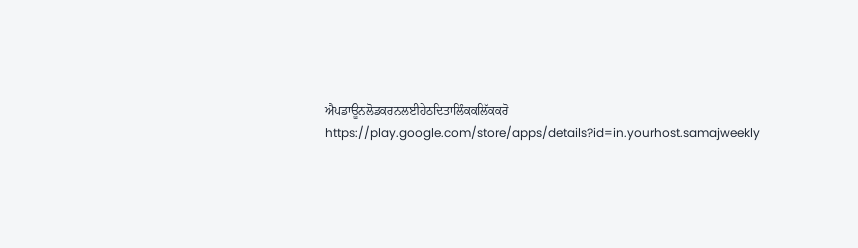ਐਪਡਾਊਨਲੋਡਕਰਨਲਈਹੇਠਦਿਤਾਲਿੰਕਕਲਿੱਕਕਰੋ
https://play.google.com/store/apps/details?id=in.yourhost.samajweekly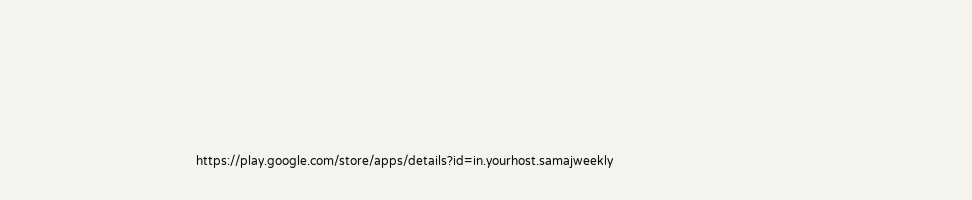https://play.google.com/store/apps/details?id=in.yourhost.samajweekly